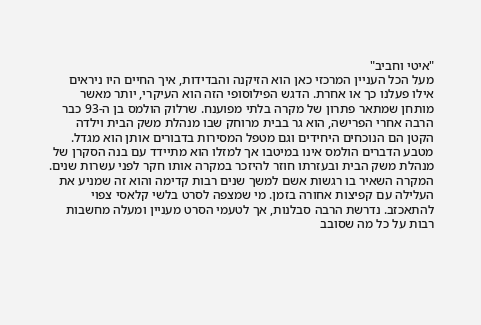"איטי וחביב"
מעל הכל העניין המרכזי כאן הוא הזיקנה והבדידות, איך החיים היו ניראים אילו פעלנו כך או אחרת. הדגש הפילוסופי הזה הוא העיקרי, יותר מאשר מותחן שמתאר פתרון של מקרה בלתי מפוענח. שרלוק הולמס בן ה-93 כבר הרבה אחרי הפרישה, הוא גר בבית מרוחק שבו מנהלת משק הבית וילדה הקטן הם הנוכחים היחידים וגם מטפל המסירות בדבורים אותן הוא מגדל. מטבע הדברים הולמס אינו במיטבו אך למזלו הוא מתיידד עם בנה הסקרן של מנהלת משק הבית ובעזרתו חוזר להיזכר במקרה אותו חקר לפני עשרות שנים. המקרה השאיר בו רגשות אשם למשך שנים רבות קדימה והוא זה שמניע את העלילה עם קפיצות אחורה בזמן. מי שמצפה לסרט בלשי קלאסי צפוי להתאכזב. נדרשת הרבה סבלנות, אך לטעמי הסרט מעניין ומעלה מחשבות רבות על כל מה שסובב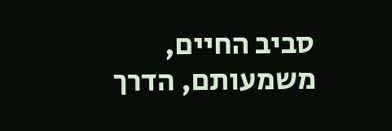סביב החיים, משמעותם, הדרך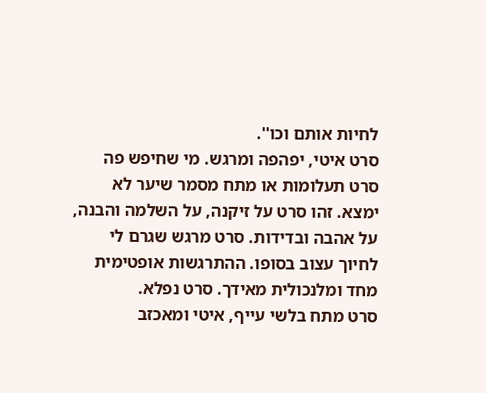לחיות אותם וכו''.
סרט איטי, יפהפה ומרגש. מי שחיפש פה סרט תעלומות או מתח מסמר שיער לא ימצא. זהו סרט על זיקנה, על השלמה והבנה, על אהבה ובדידות. סרט מרגש שגרם לי לחיוך עצוב בסופו. ההתרגשות אופטימית מחד ומלנכולית מאידך. סרט נפלא.
סרט מתח בלשי עייף, איטי ומאכזב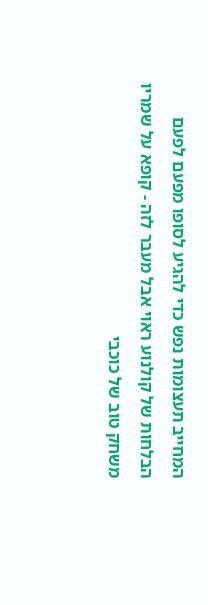המחייב תעצומות נפש כדי להגיע לסופו מפעם לפעם הבלחות של קולנוע ראוי אבל מעבר לזה - קופא על שמריו משחק טוב של כוכבי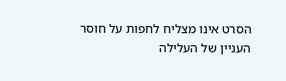הסרט אינו מצליח לחפות על חוסר העניין של העלילה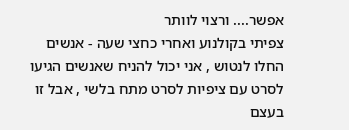אפשר.... ורצוי לוותר
צפיתי בקולנוע ואחרי כחצי שעה - אנשים החלו לנטוש , אני יכול להניח שאנשים הגיעו לסרט עם ציפיות לסרט מתח בלשי , אבל זו בעצם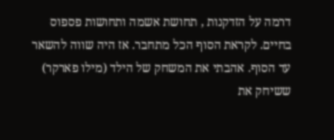דרמה על הזדקנות , תחושת אשמה ותחושות פספוס בחיים. לקראת הסוף הכל מתחבר. אז היה שווה להשאר עד הסוף. אהבתי את המשחק של הילד (מילו פארקר) ששיחק את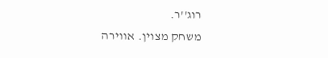רוג''ר.
משחק מצוין. אווירה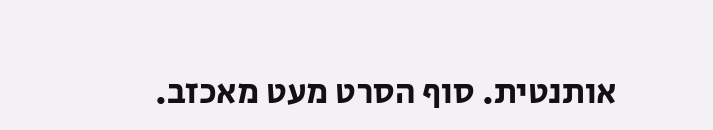אותנטית. סוף הסרט מעט מאכזב.